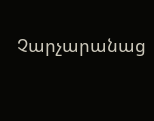Չարչարանաց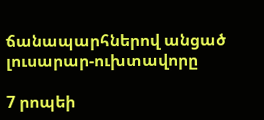ճանապարհներով անցած լուսարար-ուխտավորը

7 րոպեի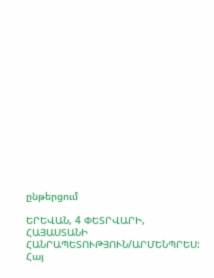ընթերցում

ԵՐԵՎԱՆ, 4 ՓԵՏՐՎԱՐԻ, ՀԱՅԱՍՏԱՆԻ ՀԱՆՐԱՊԵՏՈՒԹՅՈՒՆ/ԱՐՄԵՆՊՐԵՍ: Հայ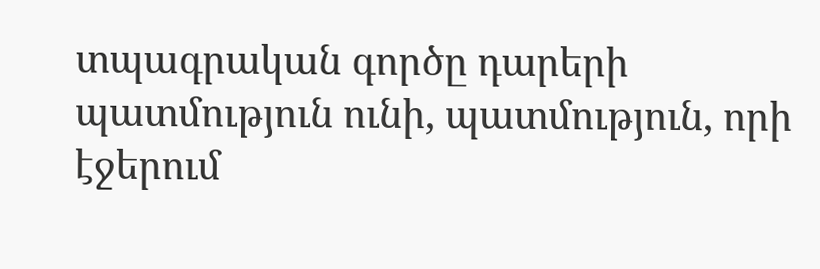տպագրական գործը դարերի պատմություն ունի, պատմություն, որի էջերում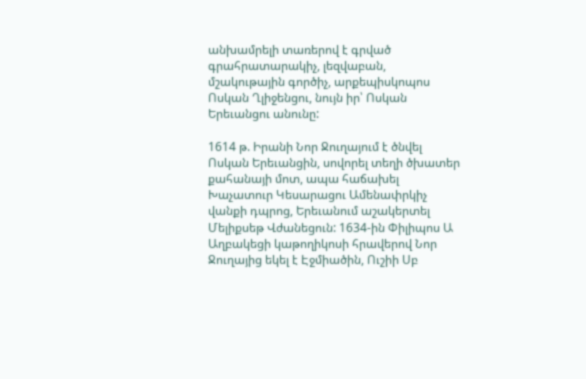անխամրելի տառերով է գրված գրահրատարակիչ, լեզվաբան, մշակութային գործիչ, արքեպիսկոպոս Ոսկան Ղլիջենցու, նույն իր՝ Ոսկան Երեւանցու անունը:

1614 թ. Իրանի Նոր Ջուղայում է ծնվել Ոսկան Երեւանցին, սովորել տեղի ծխատեր քահանայի մոտ, ապա հաճախել Խաչատուր Կեսարացու Ամենափրկիչ վանքի դպրոց, Երեւանում աշակերտել Մելիքսեթ Վժանեցուն: 1634-ին Փիլիպոս Ա Աղբակեցի կաթողիկոսի հրավերով Նոր Ջուղայից եկել է Էջմիածին, Ուշիի Սբ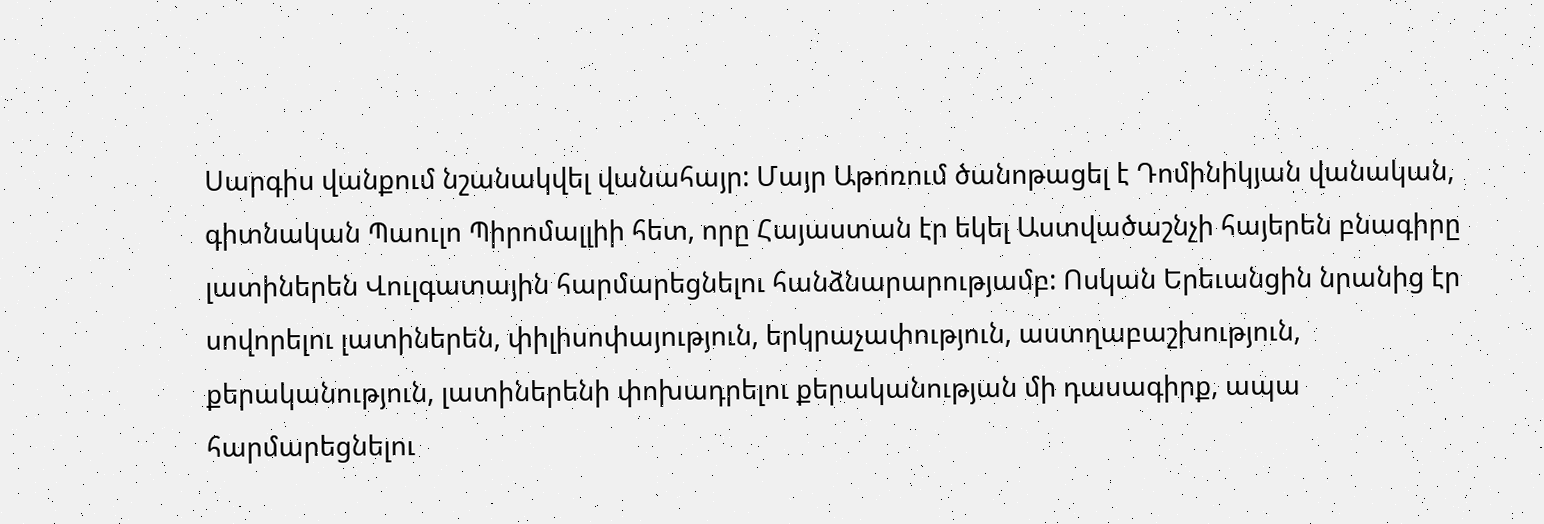Սարգիս վանքում նշանակվել վանահայր: Մայր Աթոռում ծանոթացել է Դոմինիկյան վանական, գիտնական Պաուլո Պիրոմալլիի հետ, որը Հայաստան էր եկել Աստվածաշնչի հայերեն բնագիրը լատիներեն Վուլգատային հարմարեցնելու հանձնարարությամբ: Ոսկան Երեւանցին նրանից էր սովորելու լատիներեն, փիլիսոփայություն, երկրաչափություն, աստղաբաշխություն, քերականություն, լատիներենի փոխադրելու քերականության մի դասագիրք, ապա հարմարեցնելու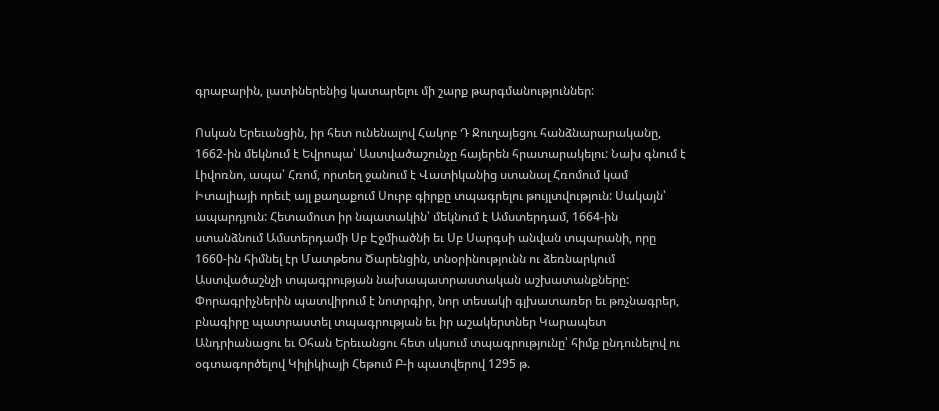գրաբարին, լատիներենից կատարելու մի շարք թարգմանություններ:

Ոսկան Երեւանցին, իր հետ ունենալով Հակոբ Դ Ջուղայեցու հանձնարարականը, 1662-ին մեկնում է Եվրոպա՝ Աստվածաշունչը հայերեն հրատարակելու: Նախ գնում է Լիվոռնո, ապա՝ Հռոմ, որտեղ ջանում է Վատիկանից ստանալ Հռոմում կամ Իտալիայի որեւէ այլ քաղաքում Սուրբ գիրքը տպագրելու թույլտվություն: Սակայն՝ ապարդյուն: Հետամուտ իր նպատակին՝ մեկնում է Ամստերդամ, 1664-ին ստանձնում Ամստերդամի Սբ Էջմիածնի եւ Սբ Սարգսի անվան տպարանի, որը 1660-ին հիմնել էր Մատթեոս Ծարենցին, տնօրինությունն ու ձեռնարկում Աստվածաշնչի տպագրության նախապատրաստական աշխատանքները: Փորագրիչներին պատվիրում է նոտրգիր, նոր տեսակի գլխատառեր եւ թռչնագրեր, բնագիրը պատրաստել տպագրության եւ իր աշակերտներ Կարապետ Անդրիանացու եւ Օհան Երեւանցու հետ սկսում տպագրությունը՝ հիմք ընդունելով ու օգտագործելով Կիլիկիայի Հեթում Բ-ի պատվերով 1295 թ.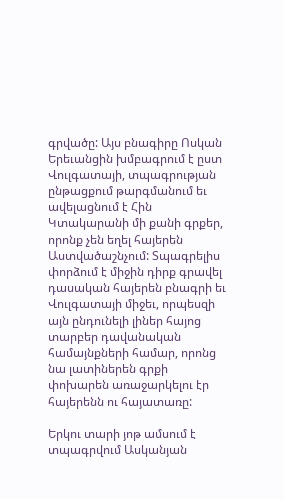գրվածը: Այս բնագիրը Ոսկան Երեւանցին խմբագրում է ըստ Վուլգատայի, տպագրության ընթացքում թարգմանում եւ ավելացնում է Հին Կտակարանի մի քանի գրքեր, որոնք չեն եղել հայերեն Աստվածաշնչում: Տպագրելիս փորձում է միջին դիրք գրավել դասական հայերեն բնագրի եւ Վուլգատայի միջեւ, որպեսզի այն ընդունելի լիներ հայոց տարբեր դավանական համայնքների համար, որոնց նա լատիներեն գրքի փոխարեն առաջարկելու էր հայերենն ու հայատառը:

Երկու տարի յոթ ամսում է տպագրվում Ասկանյան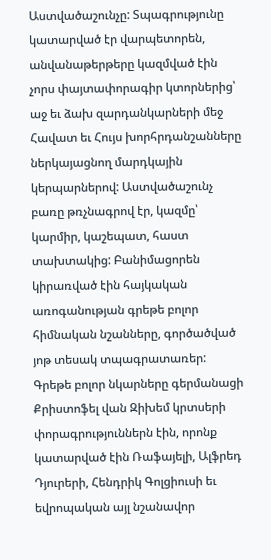Աստվածաշունչը: Տպագրությունը կատարված էր վարպետորեն, անվանաթերթերը կազմված էին չորս փայտափորագիր կտորներից՝ աջ եւ ձախ զարդանկարների մեջ Հավատ եւ Հույս խորհրդանշանները ներկայացնող մարդկային կերպարներով: Աստվածաշունչ բառը թռչնագրով էր, կազմը՝ կարմիր, կաշեպատ, հաստ տախտակից: Բանիմացորեն կիրառված էին հայկական առոգանության գրեթե բոլոր հիմնական նշանները, գործածված յոթ տեսակ տպագրատառեր: Գրեթե բոլոր նկարները գերմանացի Քրիստոֆել վան Զիխեմ կրտսերի փորագրություններն էին, որոնք կատարված էին Ռաֆայելի, Ալֆրեդ Դյուրերի, Հենդրիկ Գոլցիուսի եւ եվրոպական այլ նշանավոր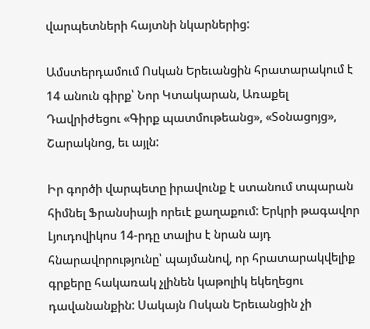վարպետների հայտնի նկարներից:

Ամստերդամում Ոսկան Երեւանցին հրատարակում է 14 անուն գիրք՝ Նոր Կտակարան, Առաքել Դավրիժեցու «Գիրք պատմութեանց», «Տօնացոյց», Շարակնոց, եւ այլն:

Իր գործի վարպետը իրավունք է ստանում տպարան հիմնել Ֆրանսիայի որեւէ քաղաքում: Երկրի թագավոր Լյուդովիկոս 14-րդը տալիս է նրան այդ հնարավորությունը՝ պայմանով, որ հրատարակվելիք գրքերը հակառակ չլինեն կաթոլիկ եկեղեցու դավանանքին: Սակայն Ոսկան Երեւանցին չի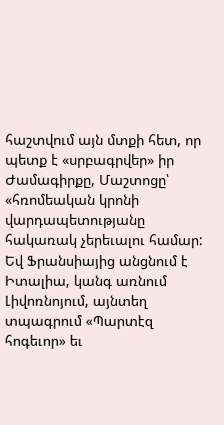հաշտվում այն մտքի հետ, որ պետք է «սրբագրվեր» իր Ժամագիրքը, Մաշտոցը՝ «հռոմեական կրոնի վարդապետությանը հակառակ չերեւալու համար: Եվ Ֆրանսիայից անցնում է Իտալիա, կանգ առնում Լիվոռնոյում, այնտեղ տպագրում «Պարտէզ հոգեւոր» եւ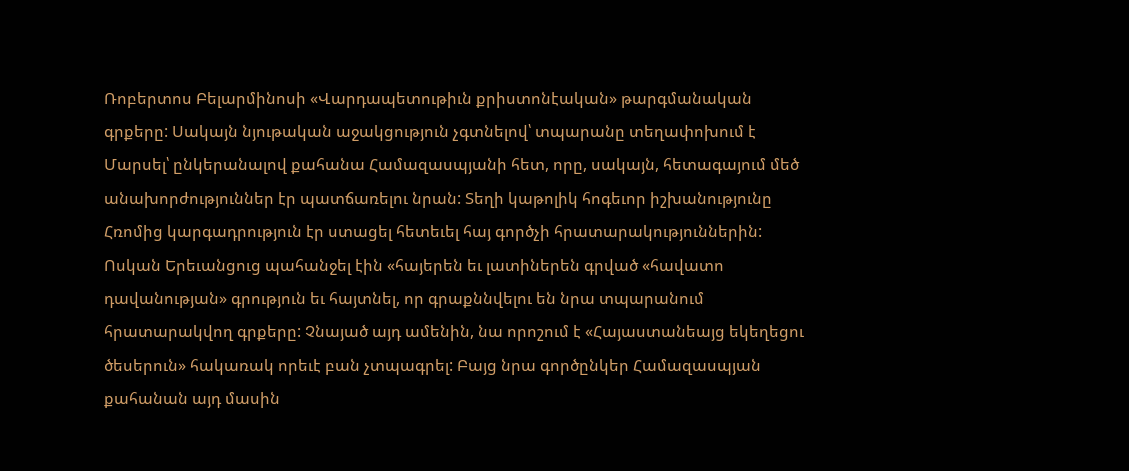Ռոբերտոս Բելարմինոսի «Վարդապետութիւն քրիստոնէական» թարգմանական գրքերը: Սակայն նյութական աջակցություն չգտնելով՝ տպարանը տեղափոխում է Մարսել՝ ընկերանալով քահանա Համազասպյանի հետ, որը, սակայն, հետագայում մեծ անախորժություններ էր պատճառելու նրան: Տեղի կաթոլիկ հոգեւոր իշխանությունը Հռոմից կարգադրություն էր ստացել հետեւել հայ գործչի հրատարակություններին: Ոսկան Երեւանցուց պահանջել էին «հայերեն եւ լատիներեն գրված «հավատո դավանության» գրություն եւ հայտնել, որ գրաքննվելու են նրա տպարանում հրատարակվող գրքերը: Չնայած այդ ամենին, նա որոշում է «Հայաստանեայց եկեղեցու ծեսերուն» հակառակ որեւէ բան չտպագրել: Բայց նրա գործընկեր Համազասպյան քահանան այդ մասին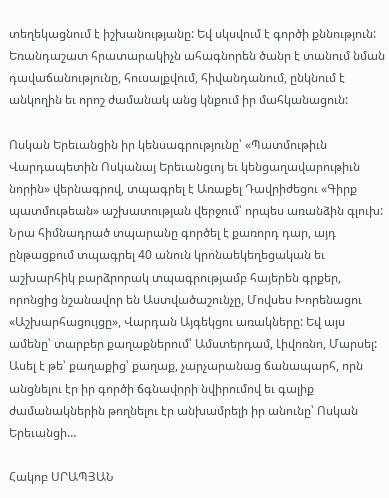տեղեկացնում է իշխանությանը: Եվ սկսվում է գործի քննություն: Եռանդաշատ հրատարակիչն ահագնորեն ծանր է տանում նման դավաճանությունը, հուսալքվում, հիվանդանում, ընկնում է անկողին եւ որոշ ժամանակ անց կնքում իր մահկանացուն:

Ոսկան Երեւանցին իր կենսագրությունը՝ «Պատմութիւն Վարդապետին Ոսկանայ Երեւանցւոյ եւ կենցաղավարութիւն նորին» վերնագրով, տպագրել է Առաքել Դավրիժեցու «Գիրք պատմութեան» աշխատության վերջում՝ որպես առանձին գլուխ: Նրա հիմնադրած տպարանը գործել է քառորդ դար, այդ ընթացքում տպագրել 40 անուն կրոնաեկեղեցական եւ աշխարհիկ բարձրորակ տպագրությամբ հայերեն գրքեր, որոնցից նշանավոր են Աստվածաշունչը, Մովսես Խորենացու «Աշխարհացույցը», Վարդան Այգեկցու առակները: Եվ այս ամենը՝ տարբեր քաղաքներում՝ Ամստերդամ, Լիվոռնո, Մարսել: Ասել է թե՝ քաղաքից՝ քաղաք, չարչարանաց ճանապարհ, որն անցնելու էր իր գործի ճգնավորի նվիրումով եւ գալիք ժամանակներին թողնելու էր անխամրելի իր անունը՝ Ոսկան Երեւանցի…

Հակոբ ՍՐԱՊՅԱՆ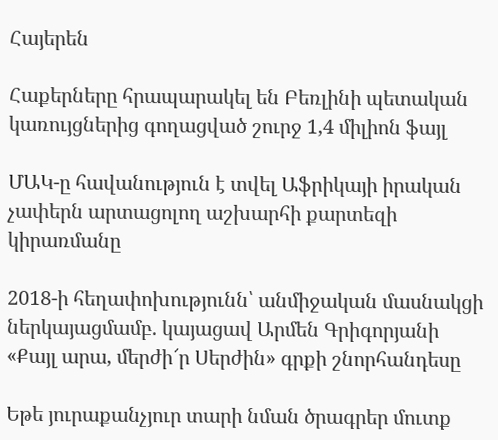Հայերեն

Հաքերները հրապարակել են Բեռլինի պետական կառույցներից գողացված շուրջ 1,4 միլիոն ֆայլ

ՄԱԿ-ը հավանություն է տվել Աֆրիկայի իրական չափերն արտացոլող աշխարհի քարտեզի կիրառմանը

2018-ի հեղափոխությունն՝ անմիջական մասնակցի ներկայացմամբ. կայացավ Արմեն Գրիգորյանի «Քայլ արա, մերժի՜ր Սերժին» գրքի շնորհանդեսը

Եթե յուրաքանչյուր տարի նման ծրագրեր մուտք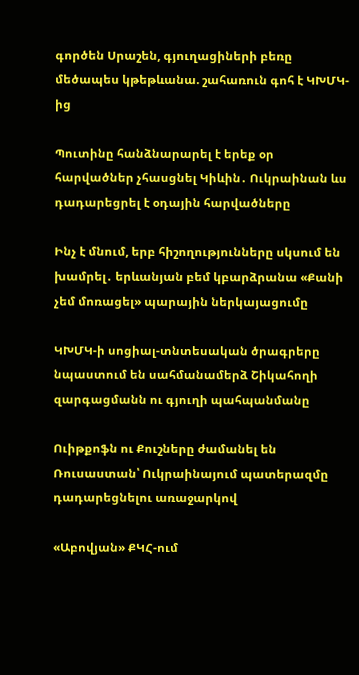գործեն Սրաշեն, գյուղացիների բեռը մեծապես կթեթևանա. շահառուն գոհ է ԿԽՄԿ-ից

Պուտինը հանձնարարել է երեք օր հարվածներ չհասցնել Կիևին․ Ուկրաինան ևս դադարեցրել է օդային հարվածները

Ինչ է մնում, երբ հիշողությունները սկսում են խամրել․ երևանյան բեմ կբարձրանա «Քանի չեմ մոռացել» պարային ներկայացումը

ԿԽՄԿ-ի սոցիալ-տնտեսական ծրագրերը նպաստում են սահմանամերձ Շիկահողի զարգացմանն ու գյուղի պահպանմանը

Ուիթքոֆն ու Քուշները ժամանել են Ռուսաստան՝ Ուկրաինայում պատերազմը դադարեցնելու առաջարկով

«Աբովյան» ՔԿՀ-ում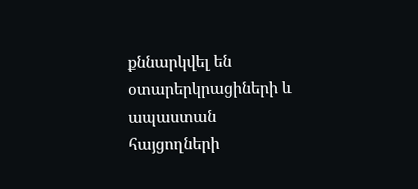քննարկվել են օտարերկրացիների և ապաստան հայցողների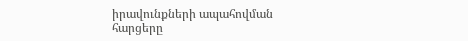իրավունքների ապահովման հարցերը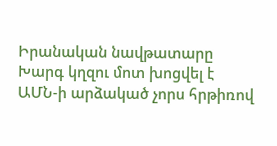Իրանական նավթատարը Խարգ կղզու մոտ խոցվել է ԱՄՆ-ի արձակած չորս հրթիռով